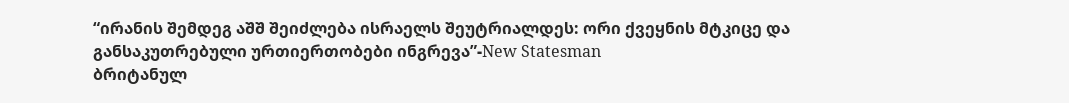“ირანის შემდეგ აშშ შეიძლება ისრაელს შეუტრიალდეს: ორი ქვეყნის მტკიცე და განსაკუთრებული ურთიერთობები ინგრევა”-New Statesman
ბრიტანულ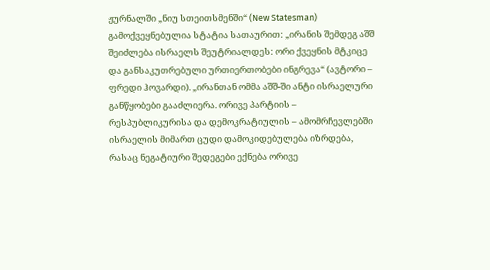ჟურნალში „ნიუ სთეითსმენში“ (New Statesman) გამოქვეყნებულია სტატია სათაურით: „ირანის შემდეგ აშშ შეიძლება ისრაელს შეუტრიალდეს: ორი ქვეყნის მტკიცე და განსაკუთრებული ურთიერთობები ინგრევა“ (ავტორი – ფრედი ჰოვარდი). „ირანთან ომმა აშშ-ში ანტი ისრაელური განწყობები გააძლიერა. ორივე პარტიის – რესპუბლიკურისა და დემოკრატიულის – ამომრჩევლებში ისრაელის მიმართ ცუდი დამოკიდებულება იზრდება, რასაც ნეგატიური შედეგები ექნება ორივე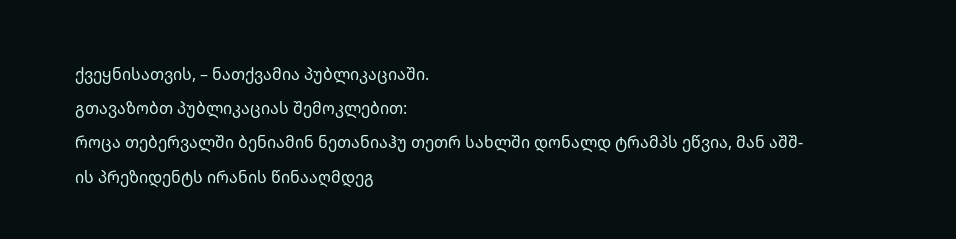ქვეყნისათვის, – ნათქვამია პუბლიკაციაში.
გთავაზობთ პუბლიკაციას შემოკლებით:
როცა თებერვალში ბენიამინ ნეთანიაჰუ თეთრ სახლში დონალდ ტრამპს ეწვია, მან აშშ-ის პრეზიდენტს ირანის წინააღმდეგ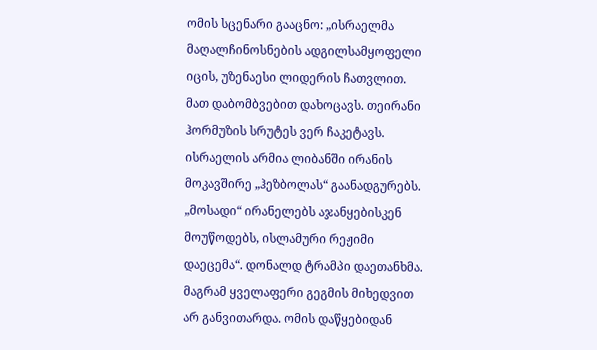ომის სცენარი გააცნო: „ისრაელმა მაღალჩინოსნების ადგილსამყოფელი იცის, უზენაესი ლიდერის ჩათვლით. მათ დაბომბვებით დახოცავს. თეირანი ჰორმუზის სრუტეს ვერ ჩაკეტავს. ისრაელის არმია ლიბანში ირანის მოკავშირე „ჰეზბოლას“ გაანადგურებს. „მოსადი“ ირანელებს აჯანყებისკენ მოუწოდებს, ისლამური რეჟიმი დაეცემა“. დონალდ ტრამპი დაეთანხმა. მაგრამ ყველაფერი გეგმის მიხედვით არ განვითარდა. ომის დაწყებიდან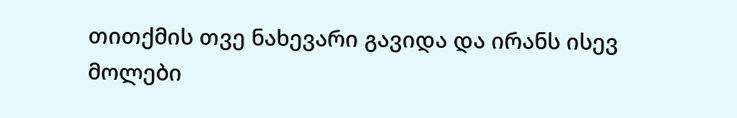თითქმის თვე ნახევარი გავიდა და ირანს ისევ მოლები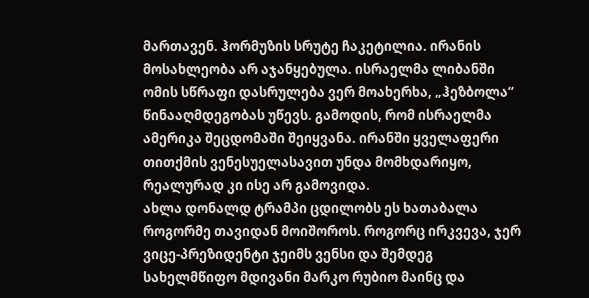მართავენ. ჰორმუზის სრუტე ჩაკეტილია. ირანის მოსახლეობა არ აჯანყებულა. ისრაელმა ლიბანში ომის სწრაფი დასრულება ვერ მოახერხა, „ჰეზბოლა“ წინააღმდეგობას უწევს. გამოდის, რომ ისრაელმა ამერიკა შეცდომაში შეიყვანა. ირანში ყველაფერი თითქმის ვენესუელასავით უნდა მომხდარიყო, რეალურად კი ისე არ გამოვიდა.
ახლა დონალდ ტრამპი ცდილობს ეს ხათაბალა როგორმე თავიდან მოიშოროს. როგორც ირკვევა, ჯერ ვიცე-პრეზიდენტი ჯეიმს ვენსი და შემდეგ სახელმწიფო მდივანი მარკო რუბიო მაინც და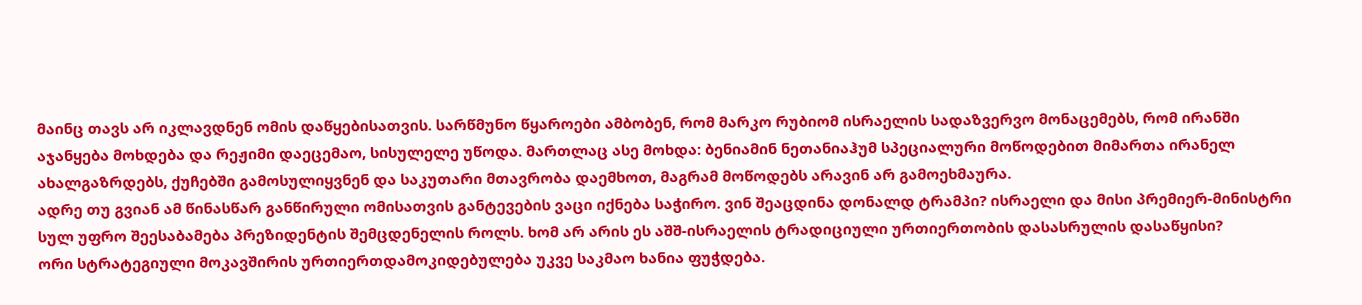მაინც თავს არ იკლავდნენ ომის დაწყებისათვის. სარწმუნო წყაროები ამბობენ, რომ მარკო რუბიომ ისრაელის სადაზვერვო მონაცემებს, რომ ირანში აჯანყება მოხდება და რეჟიმი დაეცემაო, სისულელე უწოდა. მართლაც ასე მოხდა: ბენიამინ ნეთანიაჰუმ სპეციალური მოწოდებით მიმართა ირანელ ახალგაზრდებს, ქუჩებში გამოსულიყვნენ და საკუთარი მთავრობა დაემხოთ, მაგრამ მოწოდებს არავინ არ გამოეხმაურა.
ადრე თუ გვიან ამ წინასწარ განწირული ომისათვის განტევების ვაცი იქნება საჭირო. ვინ შეაცდინა დონალდ ტრამპი? ისრაელი და მისი პრემიერ-მინისტრი სულ უფრო შეესაბამება პრეზიდენტის შემცდენელის როლს. ხომ არ არის ეს აშშ-ისრაელის ტრადიციული ურთიერთობის დასასრულის დასაწყისი?
ორი სტრატეგიული მოკავშირის ურთიერთდამოკიდებულება უკვე საკმაო ხანია ფუჭდება.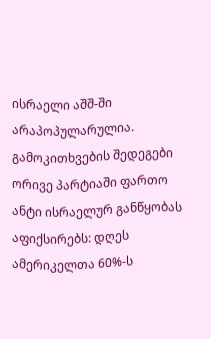ისრაელი აშშ-ში არაპოპულარულია. გამოკითხვების შედეგები ორივე პარტიაში ფართო ანტი ისრაელურ განწყობას აფიქსირებს: დღეს ამერიკელთა 60%-ს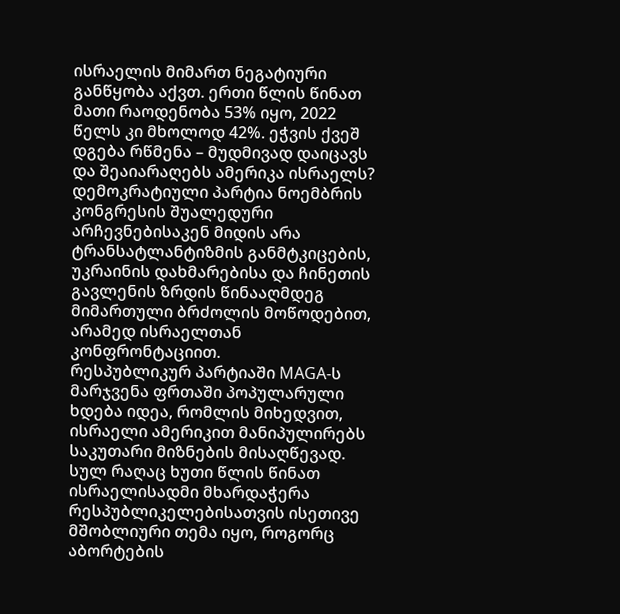ისრაელის მიმართ ნეგატიური განწყობა აქვთ. ერთი წლის წინათ მათი რაოდენობა 53% იყო, 2022 წელს კი მხოლოდ 42%. ეჭვის ქვეშ დგება რწმენა – მუდმივად დაიცავს და შეაიარაღებს ამერიკა ისრაელს?
დემოკრატიული პარტია ნოემბრის კონგრესის შუალედური არჩევნებისაკენ მიდის არა ტრანსატლანტიზმის განმტკიცების, უკრაინის დახმარებისა და ჩინეთის გავლენის ზრდის წინააღმდეგ მიმართული ბრძოლის მოწოდებით, არამედ ისრაელთან კონფრონტაციით.
რესპუბლიკურ პარტიაში MAGA-ს მარჯვენა ფრთაში პოპულარული ხდება იდეა, რომლის მიხედვით, ისრაელი ამერიკით მანიპულირებს საკუთარი მიზნების მისაღწევად. სულ რაღაც ხუთი წლის წინათ ისრაელისადმი მხარდაჭერა რესპუბლიკელებისათვის ისეთივე მშობლიური თემა იყო, როგორც აბორტების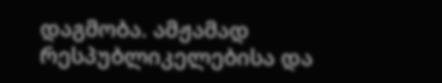დაგმობა. ამჟამად რესპუბლიკელებისა და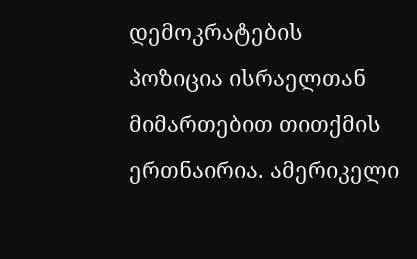დემოკრატების პოზიცია ისრაელთან მიმართებით თითქმის ერთნაირია. ამერიკელი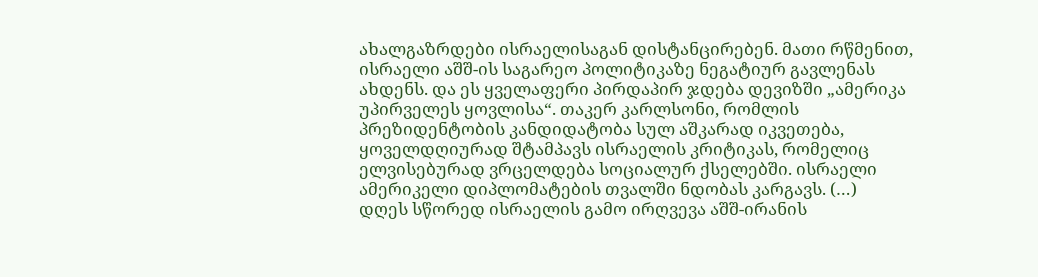ახალგაზრდები ისრაელისაგან დისტანცირებენ. მათი რწმენით, ისრაელი აშშ-ის საგარეო პოლიტიკაზე ნეგატიურ გავლენას ახდენს. და ეს ყველაფერი პირდაპირ ჯდება დევიზში „ამერიკა უპირველეს ყოვლისა“. თაკერ კარლსონი, რომლის პრეზიდენტობის კანდიდატობა სულ აშკარად იკვეთება, ყოველდღიურად შტამპავს ისრაელის კრიტიკას, რომელიც ელვისებურად ვრცელდება სოციალურ ქსელებში. ისრაელი ამერიკელი დიპლომატების თვალში ნდობას კარგავს. (…)
დღეს სწორედ ისრაელის გამო ირღვევა აშშ-ირანის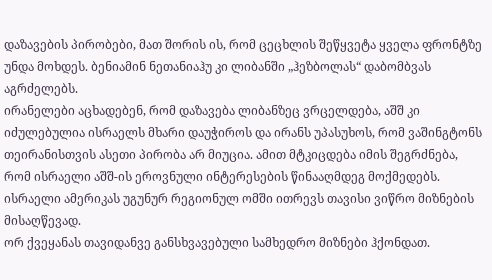დაზავების პირობები, მათ შორის ის, რომ ცეცხლის შეწყვეტა ყველა ფრონტზე უნდა მოხდეს. ბენიამინ ნეთანიაჰუ კი ლიბანში „ჰეზბოლას“ დაბომბვას აგრძელებს.
ირანელები აცხადებენ, რომ დაზავება ლიბანზეც ვრცელდება, აშშ კი იძულებულია ისრაელს მხარი დაუჭიროს და ირანს უპასუხოს, რომ ვაშინგტონს თეირანისთვის ასეთი პირობა არ მიუცია. ამით მტკიცდება იმის შეგრძნება, რომ ისრაელი აშშ-ის ეროვნული ინტერესების წინააღმდეგ მოქმედებს. ისრაელი ამერიკას უგუნურ რეგიონულ ომში ითრევს თავისი ვიწრო მიზნების მისაღწევად.
ორ ქვეყანას თავიდანვე განსხვავებული სამხედრო მიზნები ჰქონდათ.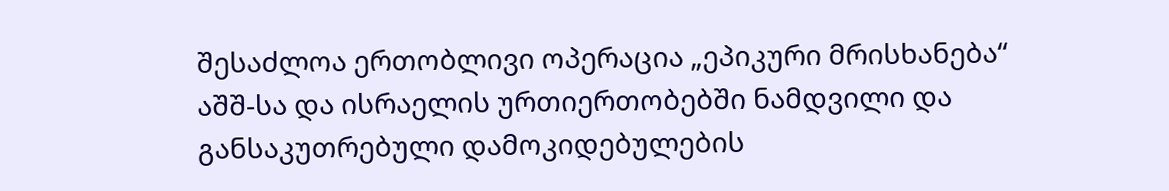შესაძლოა ერთობლივი ოპერაცია „ეპიკური მრისხანება“ აშშ-სა და ისრაელის ურთიერთობებში ნამდვილი და განსაკუთრებული დამოკიდებულების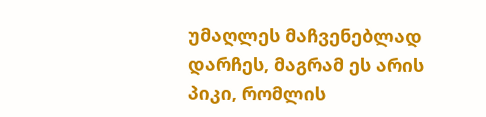უმაღლეს მაჩვენებლად დარჩეს, მაგრამ ეს არის პიკი, რომლის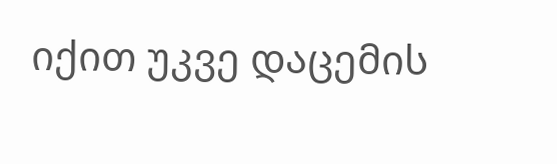იქით უკვე დაცემის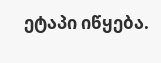ეტაპი იწყება.